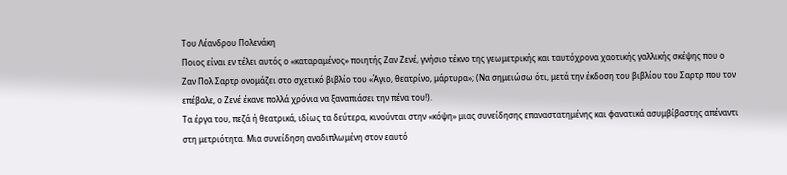Του Λέανδρου Πολενάκη
Ποιος είναι εν τέλει αυτός ο «καταραμένος» ποιητής Ζαν Ζενέ, γνήσιο τέκνο της γεωμετρικής και ταυτόχρονα χαοτικής γαλλικής σκέψης που ο Ζαν Πολ Σαρτρ ονομάζει στο σχετικό βιβλίο του «Άγιο, θεατρίνο, μάρτυρα»; (Να σημειώσω ότι, μετά την έκδοση του βιβλίου του Σαρτρ που τον επέβαλε, ο Ζενέ έκανε πολλά χρόνια να ξαναπιάσει την πένα του!).
Τα έργα του, πεζά ή θεατρικά, ιδίως τα δεύτερα, κινούνται στην «κόψη» μιας συνείδησης επαναστατημένης και φανατικά ασυμβίβαστης απέναντι στη μετριότητα. Μια συνείδηση αναδιπλωμένη στον εαυτό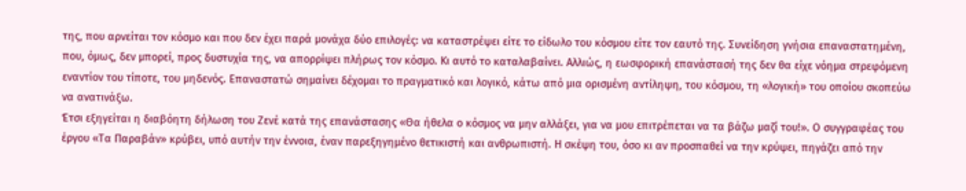της, που αρνείται τον κόσμο και που δεν έχει παρά μονάχα δύο επιλογές: να καταστρέψει είτε το είδωλο του κόσμου είτε τον εαυτό της. Συνείδηση γνήσια επαναστατημένη, που, όμως, δεν μπορεί, προς δυστυχία της, να απορρίψει πλήρως τον κόσμο. Κι αυτό το καταλαβαίνει. Αλλιώς, η εωσφορική επανάστασή της δεν θα είχε νόημα στρεφόμενη εναντίον του τίποτε, του μηδενός. Επαναστατώ σημαίνει δέχομαι το πραγματικό και λογικό, κάτω από μια ορισμένη αντίληψη, του κόσμου, τη «λογική» του οποίου σκοπεύω να ανατινάξω.
Έτσι εξηγείται η διαβόητη δήλωση του Ζενέ κατά της επανάστασης «Θα ήθελα ο κόσμος να μην αλλάξει, για να μου επιτρέπεται να τα βάζω μαζί του!». Ο συγγραφέας του έργου «Τα Παραβάν» κρύβει, υπό αυτήν την έννοια, έναν παρεξηγημένο θετικιστή και ανθρωπιστή. Η σκέψη του, όσο κι αν προσπαθεί να την κρύψει, πηγάζει από την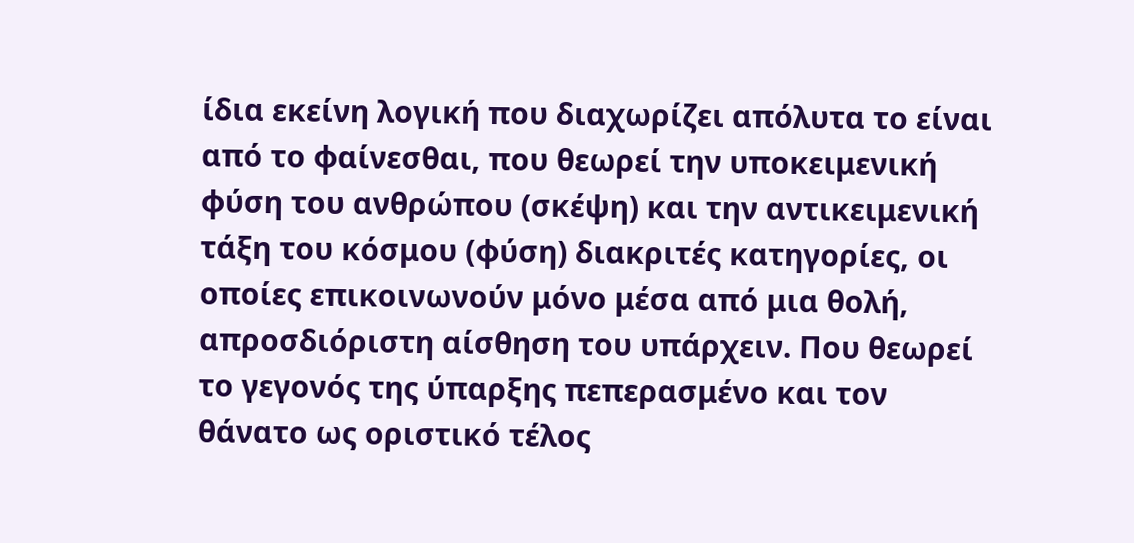ίδια εκείνη λογική που διαχωρίζει απόλυτα το είναι από το φαίνεσθαι, που θεωρεί την υποκειμενική φύση του ανθρώπου (σκέψη) και την αντικειμενική τάξη του κόσμου (φύση) διακριτές κατηγορίες, οι οποίες επικοινωνούν μόνο μέσα από μια θολή, απροσδιόριστη αίσθηση του υπάρχειν. Που θεωρεί το γεγονός της ύπαρξης πεπερασμένο και τον θάνατο ως οριστικό τέλος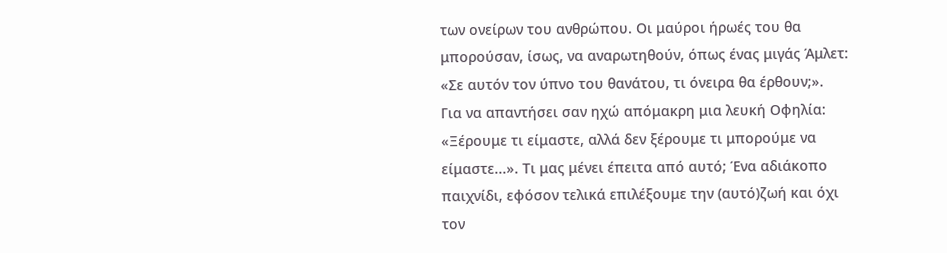των ονείρων του ανθρώπου. Οι μαύροι ήρωές του θα μπορούσαν, ίσως, να αναρωτηθούν, όπως ένας μιγάς Άμλετ: «Σε αυτόν τον ύπνο του θανάτου, τι όνειρα θα έρθουν;».
Για να απαντήσει σαν ηχώ απόμακρη μια λευκή Οφηλία: «Ξέρουμε τι είμαστε, αλλά δεν ξέρουμε τι μπορούμε να είμαστε...». Τι μας μένει έπειτα από αυτό; Ένα αδιάκοπο παιχνίδι, εφόσον τελικά επιλέξουμε την (αυτό)ζωή και όχι τον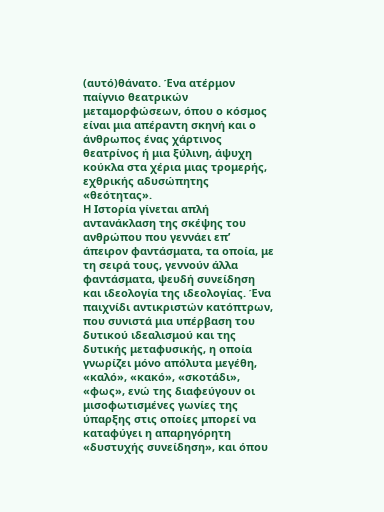(αυτό)θάνατο. Ένα ατέρμον παίγνιο θεατρικών μεταμορφώσεων, όπου ο κόσμος είναι μια απέραντη σκηνή και ο άνθρωπος ένας χάρτινος θεατρίνος ή μια ξύλινη, άψυχη κούκλα στα χέρια μιας τρομερής, εχθρικής αδυσώπητης «θεότητας».
Η Ιστορία γίνεται απλή αντανάκλαση της σκέψης του ανθρώπου που γεννάει επ’ άπειρον φαντάσματα, τα οποία, με τη σειρά τους, γεννούν άλλα φαντάσματα, ψευδή συνείδηση και ιδεολογία της ιδεολογίας. Ένα παιχνίδι αντικριστών κατόπτρων, που συνιστά μια υπέρβαση του δυτικού ιδεαλισμού και της δυτικής μεταφυσικής, η οποία γνωρίζει μόνο απόλυτα μεγέθη, «καλό», «κακό», «σκοτάδι», «φως», ενώ της διαφεύγουν οι μισοφωτισμένες γωνίες της ύπαρξης στις οποίες μπορεί να καταφύγει η απαρηγόρητη «δυστυχής συνείδηση», και όπου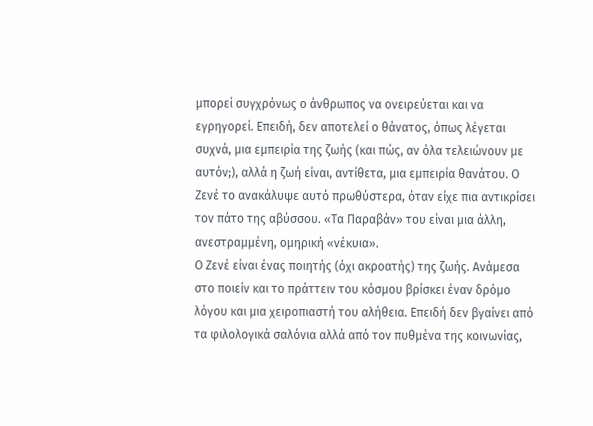μπορεί συγχρόνως ο άνθρωπος να ονειρεύεται και να εγρηγορεί. Επειδή, δεν αποτελεί ο θάνατος, όπως λέγεται συχνά, μια εμπειρία της ζωής (και πώς, αν όλα τελειώνουν με αυτόν;), αλλά η ζωή είναι, αντίθετα, μια εμπειρία θανάτου. Ο Ζενέ το ανακάλυψε αυτό πρωθύστερα, όταν είχε πια αντικρίσει τον πάτο της αβύσσου. «Τα Παραβάν» του είναι μια άλλη, ανεστραμμένη, ομηρική «νέκυια».
Ο Ζενέ είναι ένας ποιητής (όχι ακροατής) της ζωής. Ανάμεσα στο ποιείν και το πράττειν του κόσμου βρίσκει έναν δρόμο λόγου και μια χειροπιαστή του αλήθεια. Επειδή δεν βγαίνει από τα φιλολογικά σαλόνια αλλά από τον πυθμένα της κοινωνίας,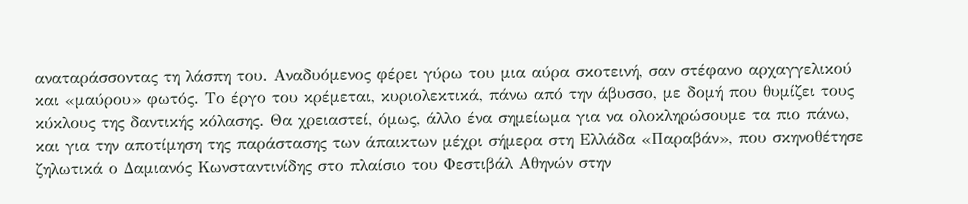αναταράσσοντας τη λάσπη του. Αναδυόμενος φέρει γύρω του μια αύρα σκοτεινή, σαν στέφανο αρχαγγελικού και «μαύρου» φωτός. Το έργο του κρέμεται, κυριολεκτικά, πάνω από την άβυσσο, με δομή που θυμίζει τους κύκλους της δαντικής κόλασης. Θα χρειαστεί, όμως, άλλο ένα σημείωμα για να ολοκληρώσουμε τα πιο πάνω, και για την αποτίμηση της παράστασης των άπαικτων μέχρι σήμερα στη Ελλάδα «Παραβάν», που σκηνοθέτησε ζηλωτικά ο Δαμιανός Κωνσταντινίδης στο πλαίσιο του Φεστιβάλ Αθηνών στην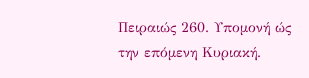Πειραιώς 260. Υπομονή ώς την επόμενη Κυριακή.